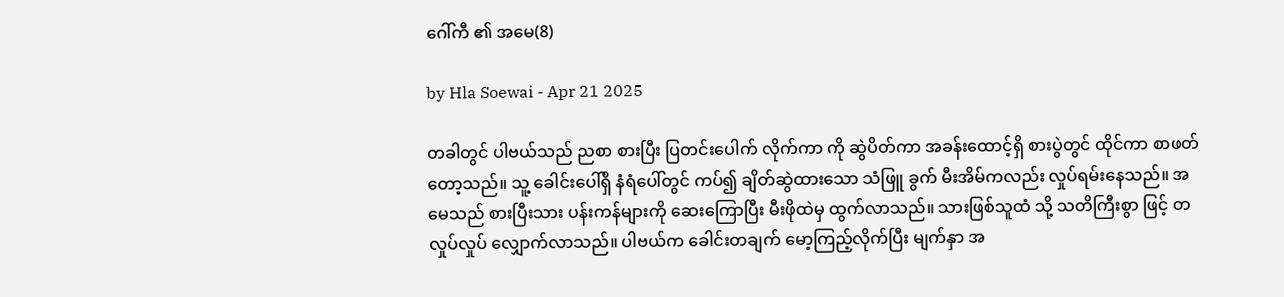ဂေါ်ကီ ၏ အမေ(8)

by Hla Soewai - Apr 21 2025

တခါတွင် ပါဗယ်သည် ညစာ စားပြီး ပြတင်းပေါက် လိုက်ကာ ကို ဆွဲပိတ်ကာ အခန်းထောင့်ရှိ စားပွဲတွင် ထိုင်ကာ စာဖတ်တော့သည်။ သူ့ ခေါင်းပေါ်ရှိ နံရံပေါ်တွင် ကပ်၍ ချိတ်ဆွဲထားသော သံဖြူ ခွက် မီးအိမ်ကလည်း လှုပ်ရမ်းနေသည်။ အမေသည် စားပြီးသား ပန်းကန်များကို ဆေးကြောပြီး မီးဖိုထဲမှ ထွက်လာသည်။ သားဖြစ်သူထံ သို့ သတိကြီးစွာ ဖြင့် တလှုပ်လှုပ် လျှောက်လာသည်။ ပါဗယ်က ခေါင်းတချက် မော့ကြည့်လိုက်ပြီး မျက်နှာ အ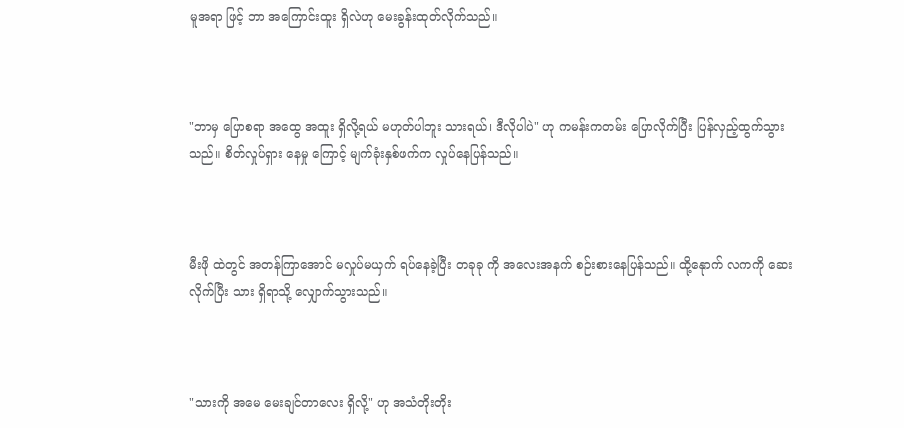မူအရာ ဖြင့် ဘာ အကြောင်းထူး ရှိလဲဟု မေးခွန်းထုတ်လိုက်သည်။



"ဘာမှ ပြောစရာ အထွေ အထူး ရှိလို့ရယ် မဟုတ်ပါဘူး သားရယ်၊ ဒီလိုပါပဲ" ဟု ကမန်းကတမ်း ပြောလိုက်ပြီး ပြန်လှည့်ထွက်သွားသည်။ စိတ်လှုပ်ရှား နေမှု ကြောင့် မျက်ခုံးနှစ်ဖက်က လှုပ်နေပြန်သည်။



မီးဖို ထဲတွင် အတန်ကြာအောင် မလှုပ်မယှက် ရပ်နေခဲ့ပြီး တခုခု ကို အလေးအနက် စဉ်းစားနေပြန်သည်။ ထို့နေုာက် လကကို ဆေးလိုက်ပြီး သား ရှိရာသို့ လျှောက်သွားသည်။



"သားကို အမေ မေးချင်တာလေး ရှိလို့" ဟု အသံတိုးတိုး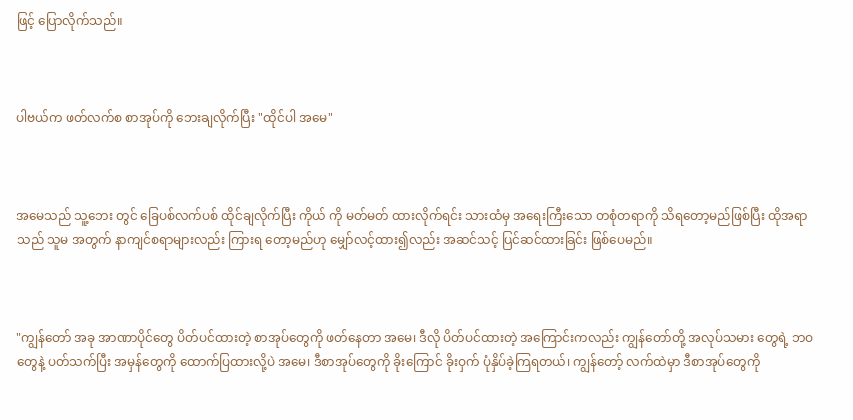ဖြင့် ပြောလိုက်သည်။



ပါဗယ်က ဖတ်လက်စ စာအုပ်ကို ဘေးချလိုက်ပြီး "ထိုင်ပါ အမေ"



အမေသည် သူ့ဘေး တွင် ခြေပစ်လက်ပစ် ထိုင်ချလိုက်ပြီး ကိုယ် ကို မတ်မတ် ထားလိုက်ရင်း သားထံမှ အရေးကြီးသော တစုံတရာကို သိရတော့မည်ဖြစ်ပြီး ထိုအရာသည် သူမ အတွက် နာကျင်စရာများလည်း ကြားရ‌ တော့မည်ဟု မျှော်လင့်ထား၍လည်း အဆင်သင့် ပြင်ဆင်ထားခြင်း ဖြစ်ပေမည်။



"ကျွန်တော် အခု အာဏာပိုင်တွေ ပိတ်ပင်ထားတဲ့ စာအုပ်တွေကို ဖတ်နေတာ အမေ၊ ဒီလို ပိတ်ပင်ထားတဲ့ အကြောင်းကလည်း ကျွန်တော်တို့ အလုပ်သမား တွေရဲ့ ဘဝ တွေနဲ့ ပတ်သက်ပြီး အမှန်တွေကို ထောက်ပြထားလို့ပဲ အမေ၊ ဒီစာအုပ်တွေကို ခိုးကြောင် ခိုးဝှက် ပုံနှိပ်ခဲ့ကြရတယ်၊ ကျွန်တော့် လက်ထဲမှာ ဒီစာအုပ်တွေကို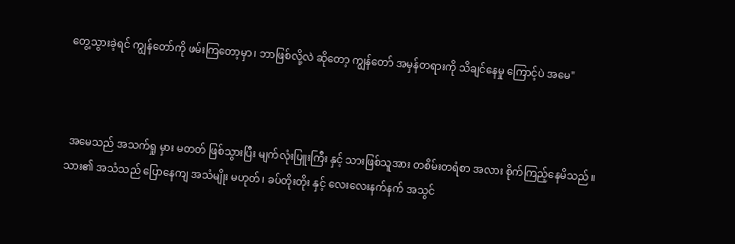တွေ့သွားခဲ့ရင် ကျွန်တော်ကို ဖမ်းကြတော့မှာ၊ ဘာဖြစ်လို့လဲ ဆိုတော့ ကျွန်တော် အမှန်တရားကို သိချင်နေမှု ကြောင့်ပဲ အမေ"



 အမေသည် အသက်ရှု မှား မတတ် ဖြစ်သွားပြီး မျက်လုံးပြူးကြီး နှင့် သားဖြစ်သူအား တစိမ်းတရံစာ အလား စိုက်ကြည့်နေမိသည်။ သား၏ အသံသည် ပြောနေကျ အသံမျိုး မဟုတ်၊ ခပ်တိုးတိုး နှင့် လေးလေးနက်နက် အသွင်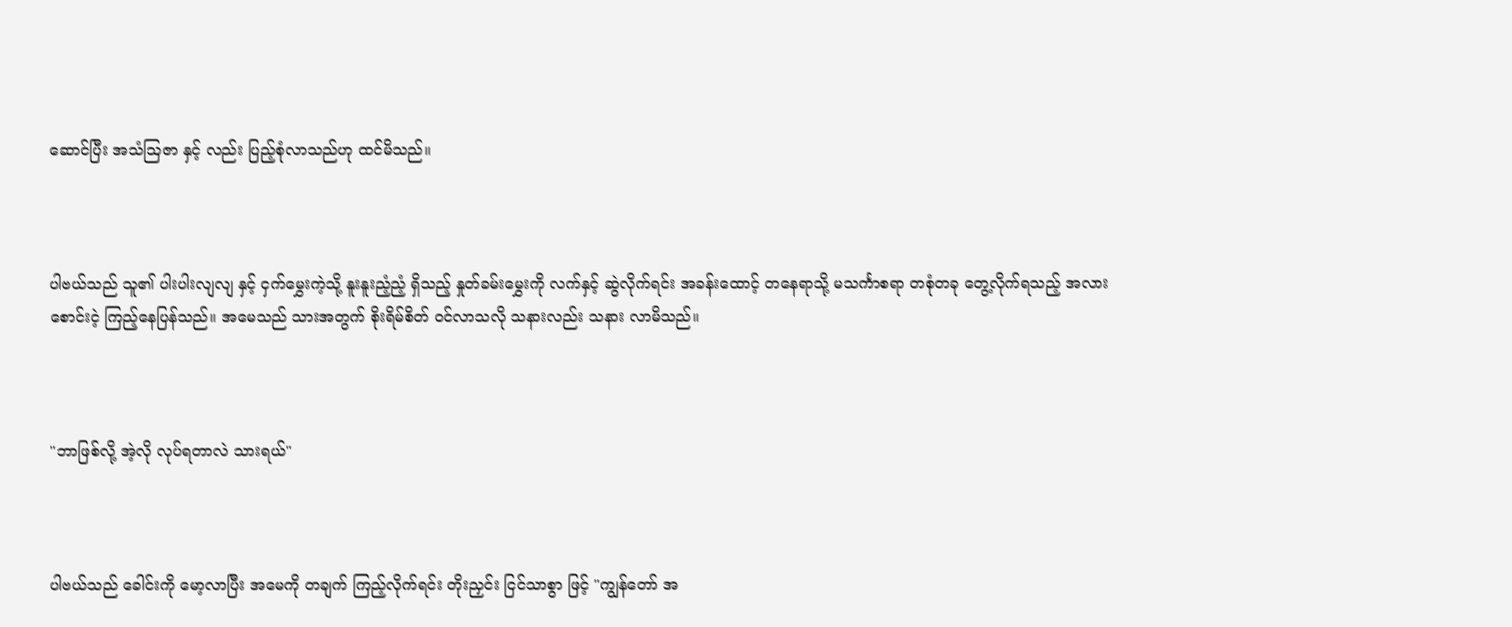ဆောင်ပြီး အသံဩဇာ နှင့် လည်း ပြည့်စုံလာသည်ဟု ထင်မိသည်။



ပါဗယ်သည် သူ၏ ပါးပါးလျလျ နှင့် ငှက်မွှေးကဲ့သို့ နူးနူးညံ့ညံ့ ရှိသည့် နှုတ်ခမ်းမွှေးကို လက်နှင့် ဆွဲလိုက်ရင်း အခန်းထောင့် တနေရာသို့ မသင်္ကာစရာ တစုံတခု တွေ့လိုက်ရသည့် အလား စောင်းငဲ့ ကြည့်နေပြန်သည်။ အမေသည် သားအတွက် စိုးရိမ်စိတ် ဝင်လာသလို သနားလည်း သနား လာမိသည်။



"ဘာဖြစ်လို့ အဲ့လို လုပ်ရတာလဲ သားရယ်"



ပါဗယ်သည် ခေါင်းကို မော့လာပြီး အမေကို တချက် ကြည့်လိုက်ရင်း တိုးညှင်း ငြင်သာစွာ ဖြင့် "ကျွန်တော် အ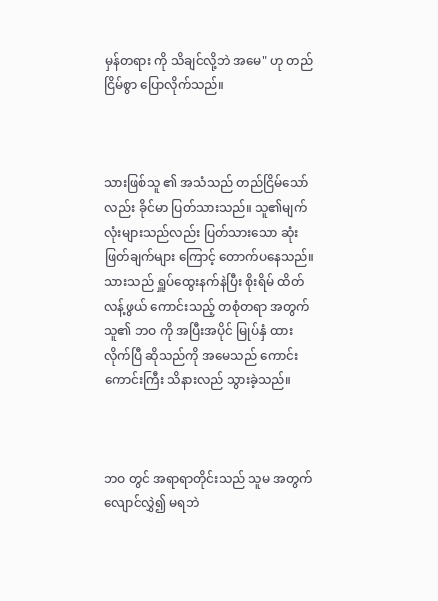မှန်တရား ကို သိချင်လို့ဘဲ အမေ" ဟု တည်ငြိမ်စွာ ပြောလိုက်သည်။



သားဖြစ်သူ ၏ အသံသည် တည်ငြိမ်သော်လည်း ခိုင်မာ ပြတ်သားသည်။ သူ၏မျက်လုံးများသည်လည်း ပြတ်သားသော ဆုံးဖြတ်ချက်များ ကြောင့် တောက်ပနေသည်။ သားသည် ရှူပ်ထွေးနက်နဲပြီး စိုးရိမ် ထိတ်လန့်ဖွယ် ကောင်းသည့် တစုံတရာ အတွက် သူ၏ ဘဝ ကို အပြီးအပိုင် မြုပ်နှံ ထားလိုက်ပြီ ဆိုသည်ကို အမေသည် ကောင်းကောင်းကြီး သိနားလည် သွားခဲ့သည်။



ဘဝ တွင် အရာရာတိုင်းသည် သူမ အတွက် လျောင်လွှဲ၍ မရဘဲ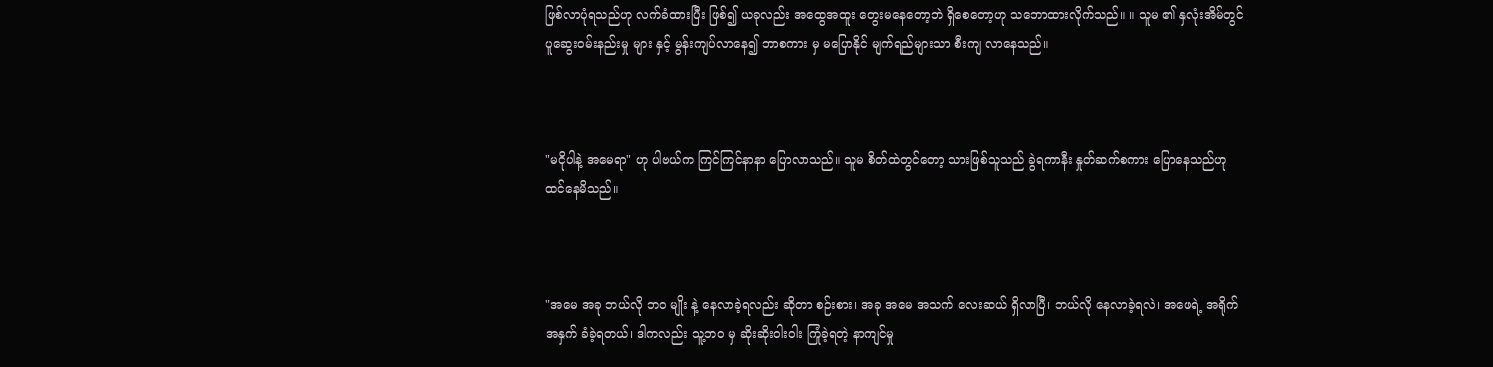ဖြစ်လာပုံရသည်ဟု လက်ခံထားပြီး ဖြစ်၍ ယခုလည်း အထွေအထူး တွေးမနေတော့ဘဲ ရှိစေတော့ဟု သဘောထားလိုက်သည်။ ။ သူမ ၏ နှလုံးအိမ်တွင် ပူဆွေးဝမ်းနည်းမှု များ နှင့် မွန်းကျပ်လာနေ၍ ဘာစကား မှ မပြောနိုင် မျက်ရည်များသာ စီးကျ လာနေသည်။



"မငိုပါနဲ့ အမေရာ" ဟု ပါဗယ်က ကြင်ကြင်နာနာ ပြောလာသည်။ သူမ စိတ်ထဲတွင်တော့ သားဖြစ်သူသည် ခွဲရကာနီး နှုတ်ဆက်စကား ပြောနေသည်ဟု ထင်နေမိသည်။



"အမေ အခု ဘယ်လို ဘဝ မျိုး နဲ့ နေလာခဲ့ရလည်း ဆိုတာ စဉ်းစား၊ အခု အမေ အသက် လေးဆယ် ရှိလာပြီ၊ ဘယ်လို နေလာခဲ့ရလဲ၊ အဖေရဲ့ အရိုက်အနှက် ခံခဲ့ရတယ်၊ ဒါကလည်း သူ့ဘဝ မှ ဆိုးဆိုးဝါးဝါး ကြုံခဲ့ရတဲ့ နာကျင်မှု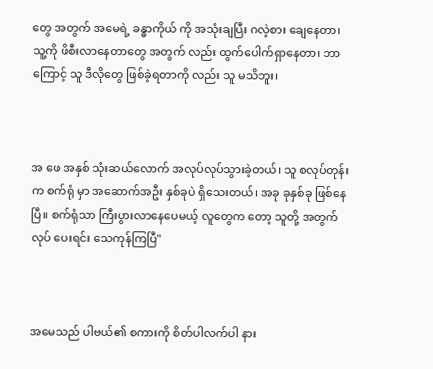တွေ အတွက် အမေရဲ့ ခန္ဓာကိုယ် ကို အသုံးချပြီး ဂလဲ့စား ချေနေတာ၊ သူ့ကို ဖိစီးလာနေတာတွေ အတွက် လည်း ထွက်ပေါက်ရှာနေတာ၊ ဘာကြောင့် သူ ဒီလိုတွေ ဖြစ်ခဲ့ရတာကို လည်း သူ မသိဘူး၊



အ‌ ဖေ အနှစ် သုံးဆယ်လောက် အလုပ်လုပ်သွားခဲ့တယ်၊ သူ စလုပ်တုန်းက စက်ရုံ မှာ အဆောက်အဦး နှစ်ခုပဲ ရှိသေးတယ်၊ အခု ခုနှစ်ခု ဖြစ်နေပြီ။ စက်ရုံသာ ကြီးပွားလာနေပေမယ့် လူတွေက တော့ သူတို့ အတွက် လုပ်‌ ပေးရင်း သေကုန်ကြပြီ"



အမေသည် ပါဗယ်၏ စကားကို စိတ်ပါလက်ပါ နား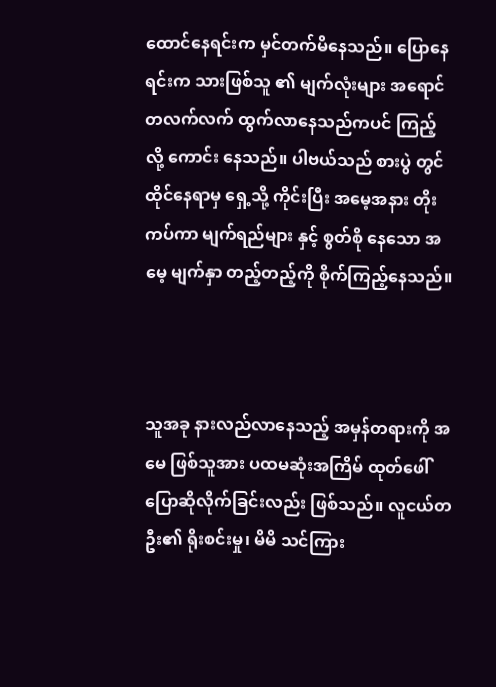ထောင်နေရင်းက မှင်တက်မိနေသည်။ ပြောနေရင်းက သားဖြစ်သူ ၏ မျက်လုံးများ အရောင်တလက်လက် ထွက်လာနေသည်ကပင် ကြည့်လို့ ကောင်း နေသည်။ ပါဗယ်သည် စားပွဲ တွင် ထိုင်နေရာမှ ရှေ့သို့ ကိုင်းပြီး အမေ့အနား တိုးကပ်ကာ မျက်ရည်များ နှင့် စွတ်စို‌‌ နေသော အမေ့ မျက်နှာ တည့်တည့်ကို စိုက်ကြည့်နေသည်။



သူအခု နားလည်လာနေသည့် အမှန်တရားကို အမေ ဖြစ်သူအား ပထမဆုံးအကြိမ် ထုတ်ဖေါ် ပြောဆိုလိုက်ခြင်းလည်း ဖြစ်သည်။ လူငယ်တဦး၏ ရိုးစင်းမှု၊ မိမိ သင်ကြား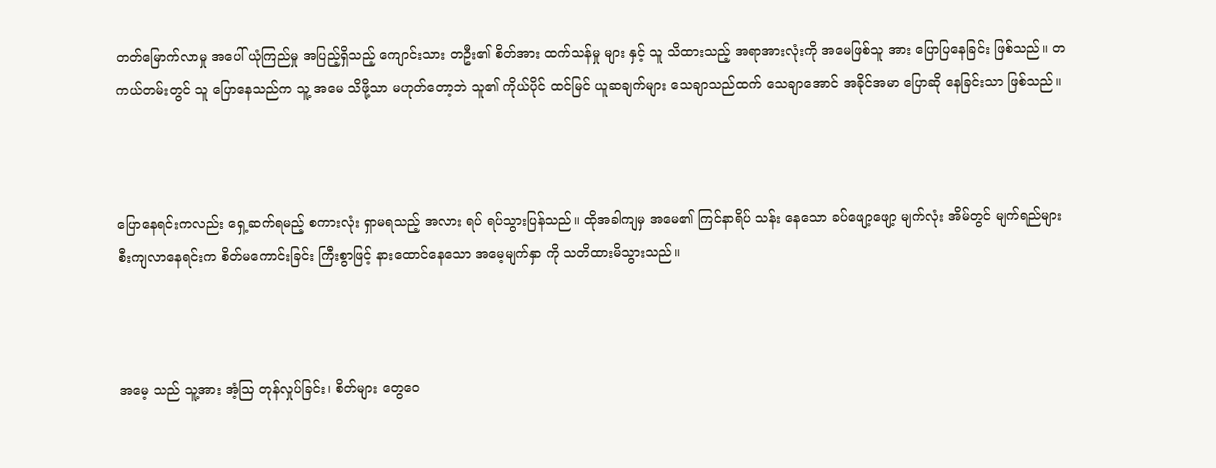တတ်မြောက်လာမှု အပေါ် ယုံကြည်မှု အပြည့်ရှိသည့် ကျောင်းသား တဦး၏ စိတ်အား ထက်သန်မှု များ နှင့် သူ သိထားသည့် အရာအားလုံးကို အမေဖြစ်သူ အား ပြောပြနေခြင်း ဖြစ်သည်။ တကယ်တမ်းတွင် သူ ပြောနေသည်က သူ့ အမေ သိဖို့သာ မဟုတ်တော့ဘဲ သူ၏ ကိုယ်ပိုင် ထင်မြင် ယူဆချက်များ သေချာသည်ထက် သေချာ‌အောင် အခိုင်အမာ ပြောဆို‌ နေခြင်းသာ ဖြစ်သည်။



ပြောနေရင်းကလည်း ရှေ့ဆက်ရမည့် စကားလုံး ရှာမရသည့် အလား ရပ် ရပ်သွားပြန်သည်။ ထိုအခါကျမှ အမေ၏ ကြင်နာရိပ် သန်း နေသော ခပ်ဖျော့ဖျော့ မျက်လုံး အိမ်တွင် မျက်ရည်များ စီးကျလာနေရင်းက စိတ်မကောင်းခြင်း ကြီးစွာဖြင့် နားထောင်နေသော အမေ့မျက်နှာ ကို သတိထားမိသွားသည်။



အမေ့ သည် သူ့အား အံ့ဩ တုန်လှုပ်ခြင်း၊ စိတ်များ တွေဝေ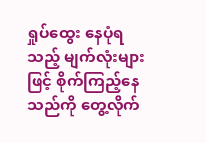ရှုပ်‌ထွေး နေပုံရသည့် မျက်လုံးများ ဖြင့် စိုက်ကြည့်နေသည်ကို တွေ့လိုက်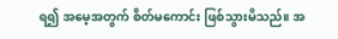ရ၍ အမေ့အတွက် စိတ်မကောင်း ဖြစ်သွားမိသည်။ အ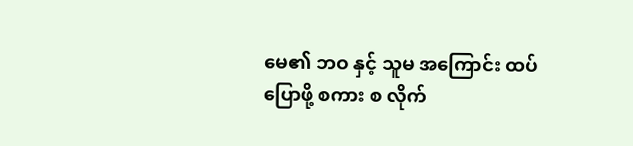မေ၏ ဘဝ နှင့် သူမ အကြောင်း ထပ်ပြောဖို့ စကား စ လိုက်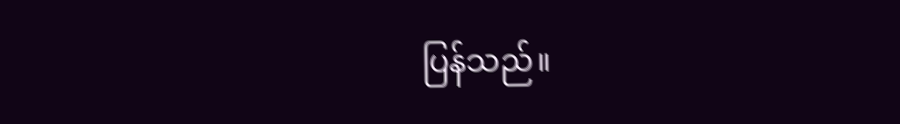ပြန်သည်။